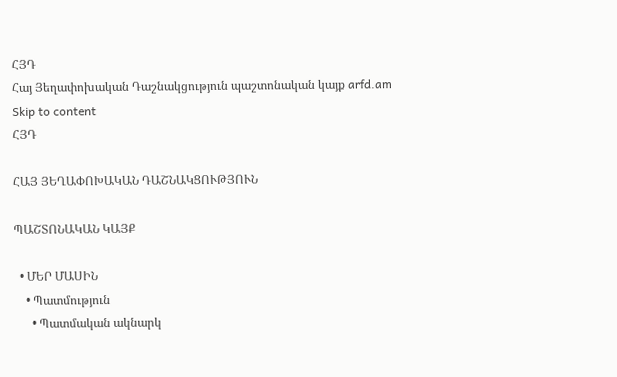ՀՅԴ
Հայ Յեղափոխական Դաշնակցություն պաշտոնական կայք arfd.am
Skip to content
ՀՅԴ

ՀԱՅ ՅԵՂԱՓՈԽԱԿԱՆ ԴԱՇՆԱԿՑՈՒԹՅՈՒՆ

ՊԱՇՏՈՆԱԿԱՆ ԿԱՅՔ

  • ՄԵՐ ՄԱՍԻՆ
    • Պատմություն
      • Պատմական ակնարկ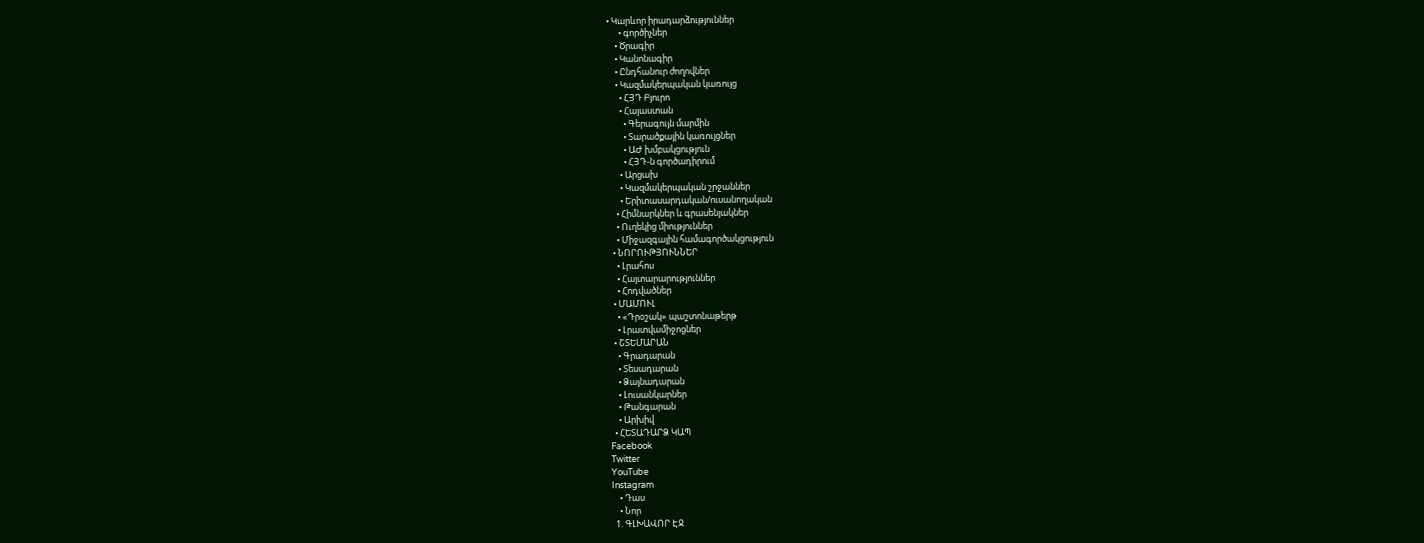• Կարևոր իրադարձություններ
      • գործիչներ
    • Ծրագիր
    • Կանոնագիր
    • Ընդհանուր ժողովներ
    • Կազմակերպական կառույց
      • ՀՅԴ Բյուրո
      • Հայաստան
        • Գերագույն մարմին
        • Տարածքային կառույցներ
        • ԱԺ խմբակցություն
        • ՀՅԴ-ն գործադիրում
      • Արցախ
      • Կազմակերպական շրջաններ
      • Երիտասարդական/ուսանողական
    • Հիմնարկներ և գրասենյակներ
    • Ուղեկից միություններ
    • Միջազգային համագործակցություն
  • ՆՈՐՈՒԹՅՈՒՆՆԵՐ
    • Լրահոս
    • Հայտարարություններ
    • Հոդվածներ
  • ՄԱՄՈՒԼ
    • «Դրօշակ» պաշտոնաթերթ
    • Լրատվամիջոցներ
  • ՇՏԵՄԱՐԱՆ
    • Գրադարան
    • Տեսադարան
    • Ձայնադարան
    • Լուսանկարներ
    • Թանգարան
    • Արխիվ
  • ՀԵՏԱԴԱՐՁ ԿԱՊ
Facebook
Twitter
YouTube
Instagram
    • Դաս
    • Նոր
  1. ԳԼԽԱՎՈՐ ԷՋ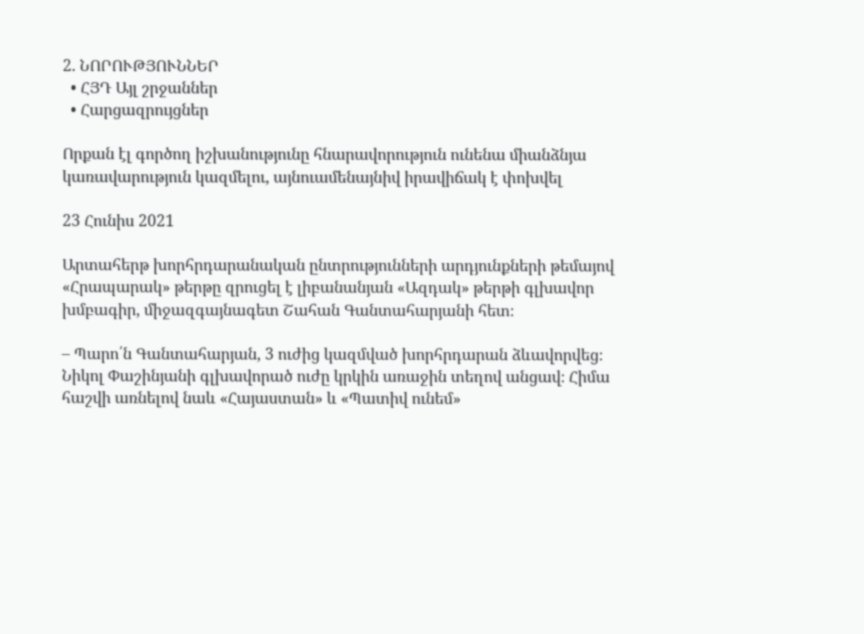2. ՆՈՐՈՒԹՅՈՒՆՆԵՐ
  • ՀՅԴ Այլ շրջաններ
  • Հարցազրույցներ

Որքան էլ գործող իշխանությունը հնարավորություն ունենա միանձնյա կառավարություն կազմելու, այնուամենայնիվ իրավիճակ է փոխվել

23 Հունիս 2021

Արտահերթ խորհրդարանական ընտրությունների արդյունքների թեմայով «Հրապարակ» թերթը զրուցել է լիբանանյան «Ազդակ» թերթի գլխավոր խմբագիր, միջազգայնագետ Շահան Գանտահարյանի հետ։

– Պարո՛ն Գանտահարյան, 3 ուժից կազմված խորհրդարան ձևավորվեց։ Նիկոլ Փաշինյանի գլխավորած ուժը կրկին առաջին տեղով անցավ։ Հիմա հաշվի առնելով նաև «Հայաստան» և «Պատիվ ունեմ»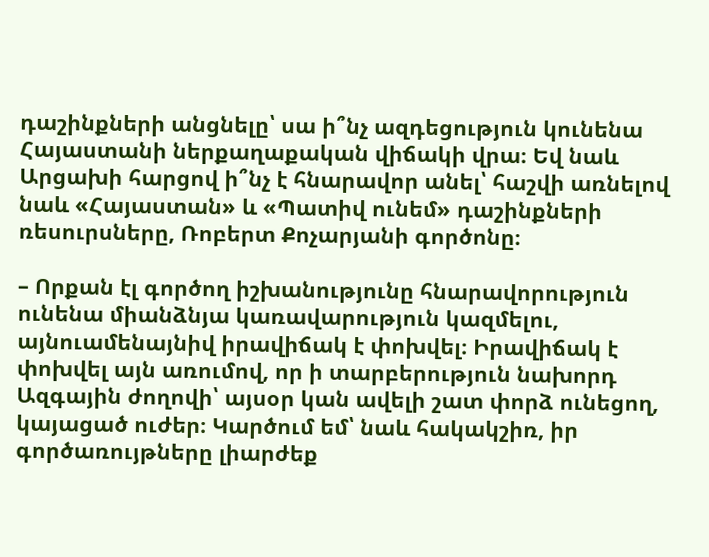դաշինքների անցնելը՝ սա ի՞նչ ազդեցություն կունենա Հայաստանի ներքաղաքական վիճակի վրա։ Եվ նաև Արցախի հարցով ի՞նչ է հնարավոր անել՝ հաշվի առնելով նաև «Հայաստան» և «Պատիվ ունեմ» դաշինքների ռեսուրսները, Ռոբերտ Քոչարյանի գործոնը։

– Որքան էլ գործող իշխանությունը հնարավորություն ունենա միանձնյա կառավարություն կազմելու, այնուամենայնիվ իրավիճակ է փոխվել։ Իրավիճակ է փոխվել այն առումով, որ ի տարբերություն նախորդ Ազգային ժողովի՝ այսօր կան ավելի շատ փորձ ունեցող, կայացած ուժեր։ Կարծում եմ՝ նաև հակակշիռ, իր գործառույթները լիարժեք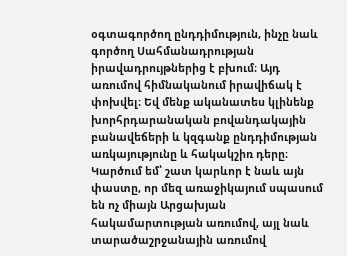օգտագործող ընդդիմություն, ինչը նաև գործող Սահմանադրության իրավադրույթներից է բխում։ Այդ առումով հիմնականում իրավիճակ է փոխվել։ Եվ մենք ականատես կլինենք խորհրդարանական բովանդակային բանավեճերի և կզգանք ընդդիմության առկայությունը և հակակշիռ դերը։ Կարծում եմ՝ շատ կարևոր է նաև այն փաստը, որ մեզ առաջիկայում սպասում են ոչ միայն Արցախյան հակամարտության առումով, այլ նաև տարածաշրջանային առումով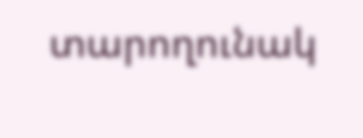տարողունակ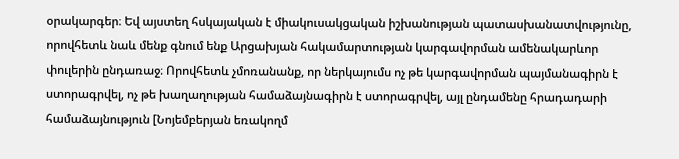օրակարգեր։ Եվ այստեղ հսկայական է միակուսակցական իշխանության պատասխանատվությունը, որովհետև նաև մենք գնում ենք Արցախյան հակամարտության կարգավորման ամենակարևոր փուլերին ընդառաջ։ Որովհետև չմոռանանք, որ ներկայումս ոչ թե կարգավորման պայմանագիրն է ստորագրվել, ոչ թե խաղաղության համաձայնագիրն է ստորագրվել, այլ ընդամենը հրադադարի համաձայնություն [Նոյեմբերյան եռակողմ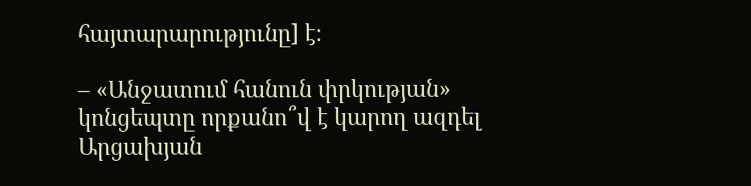հայտարարությունը] է։

– «Անջատում հանուն փրկության» կոնցեպտը որքանո՞վ է կարող ազդել Արցախյան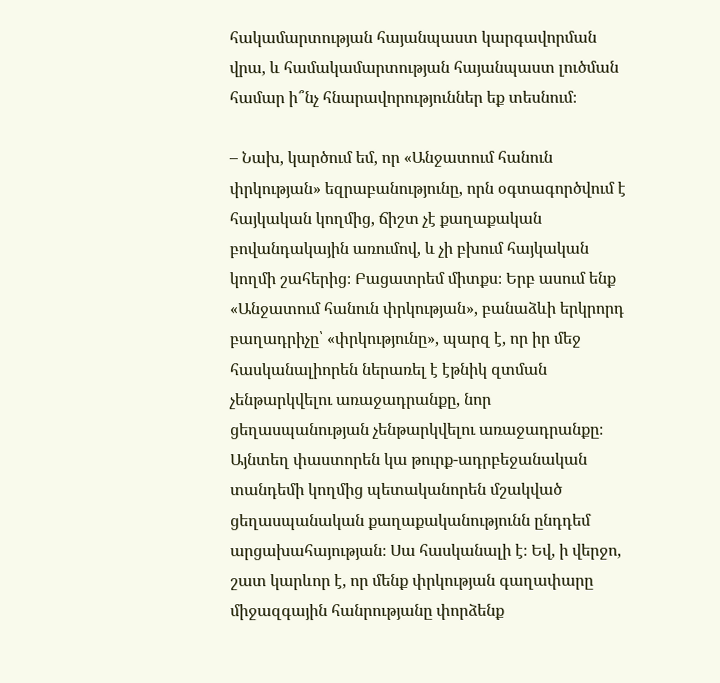հակամարտության հայանպաստ կարգավորման վրա, և համակամարտության հայանպաստ լուծման համար ի՞նչ հնարավորություններ եք տեսնում։

– Նախ, կարծում եմ, որ «Անջատում հանուն փրկության» եզրաբանությունը, որն օգտագործվում է հայկական կողմից, ճիշտ չէ քաղաքական բովանդակային առումով, և չի բխում հայկական կողմի շահերից։ Բացատրեմ միտքս։ Երբ ասում ենք «Անջատում հանուն փրկության», բանաձևի երկրորդ բաղադրիչը՝ «փրկությունը», պարզ է, որ իր մեջ հասկանալիորեն ներառել է էթնիկ զտման չենթարկվելու առաջադրանքը, նոր ցեղասպանության չենթարկվելու առաջադրանքը։ Այնտեղ փաստորեն կա թուրք-ադրբեջանական տանդեմի կողմից պետականորեն մշակված ցեղասպանական քաղաքականությունն ընդդեմ արցախահայության։ Սա հասկանալի է։ Եվ, ի վերջո, շատ կարևոր է, որ մենք փրկության գաղափարը միջազգային հանրությանը փորձենք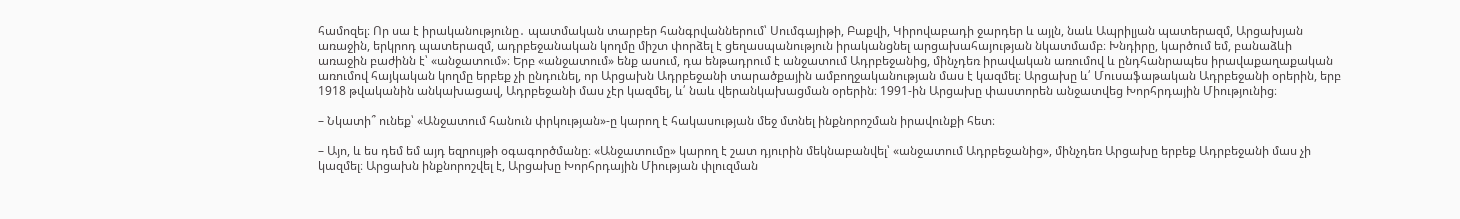համոզել։ Որ սա է իրականությունը․ պատմական տարբեր հանգրվաններում՝ Սումգայիթի, Բաքվի, Կիրովաբադի ջարդեր և այլն, նաև Ապրիլյան պատերազմ, Արցախյան առաջին, երկրոդ պատերազմ, ադրբեջանական կողմը միշտ փորձել է ցեղասպանություն իրականցնել արցախահայության նկատմամբ։ Խնդիրը, կարծում եմ, բանաձևի առաջին բաժինն է՝ «անջատում»։ Երբ «անջատում» ենք ասում, դա ենթադրում է անջատում Ադրբեջանից, մինչդեռ իրավական առումով և ընդհանրապես իրավաքաղաքական առումով հայկական կողմը երբեք չի ընդունել, որ Արցախն Ադրբեջանի տարածքային ամբողջականության մաս է կազմել։ Արցախը և՛ Մուսաֆաթական Ադրբեջանի օրերին, երբ 1918 թվականին անկախացավ, Ադրբեջանի մաս չէր կազմել, և՛ նաև վերանկախացման օրերին։ 1991-ին Արցախը փաստորեն անջատվեց Խորհրդային Միությունից։

– Նկատի՞ ունեք՝ «Անջատում հանուն փրկության»-ը կարող է հակասության մեջ մտնել ինքնորոշման իրավունքի հետ։

– Այո, և ես դեմ եմ այդ եզրույթի օգագործմանը։ «Անջատումը» կարող է շատ դյուրին մեկնաբանվել՝ «անջատում Ադրբեջանից», մինչդեռ Արցախը երբեք Ադրբեջանի մաս չի կազմել։ Արցախն ինքնորոշվել է, Արցախը Խորհրդային Միության փլուզման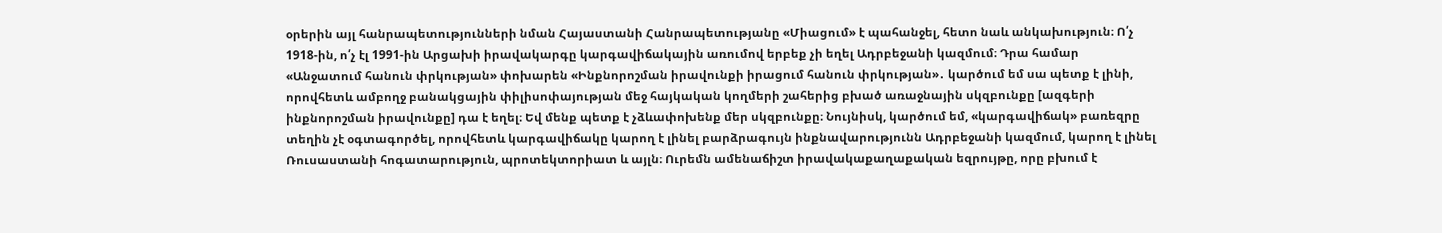օրերին այլ հանրապետությունների նման Հայաստանի Հանրապետությանը «Միացում» է պահանջել, հետո նաև անկախություն։ Ո՛չ 1918-ին, ո՛չ էլ 1991-ին Արցախի իրավակարգը կարգավիճակային առումով երբեք չի եղել Ադրբեջանի կազմում։ Դրա համար «Անջատում հանուն փրկության» փոխարեն «Ինքնորոշման իրավունքի իրացում հանուն փրկության»․ կարծում եմ սա պետք է լինի, որովհետև ամբողջ բանակցային փիլիսոփայության մեջ հայկական կողմերի շահերից բխած առաջնային սկզբունքը [ազգերի ինքնորոշման իրավունքը] դա է եղել։ Եվ մենք պետք է չձևափոխենք մեր սկզբունքը։ Նույնիսկ, կարծում եմ, «կարգավիճակ» բառեզրը տեղին չէ օգտագործել, որովհետև կարգավիճակը կարող է լինել բարձրագույն ինքնավարությունն Ադրբեջանի կազմում, կարող է լինել Ռուսաստանի հոգատարություն, պրոտեկտորիատ և այլն։ Ուրեմն ամենաճիշտ իրավակաքաղաքական եզրույթը, որը բխում է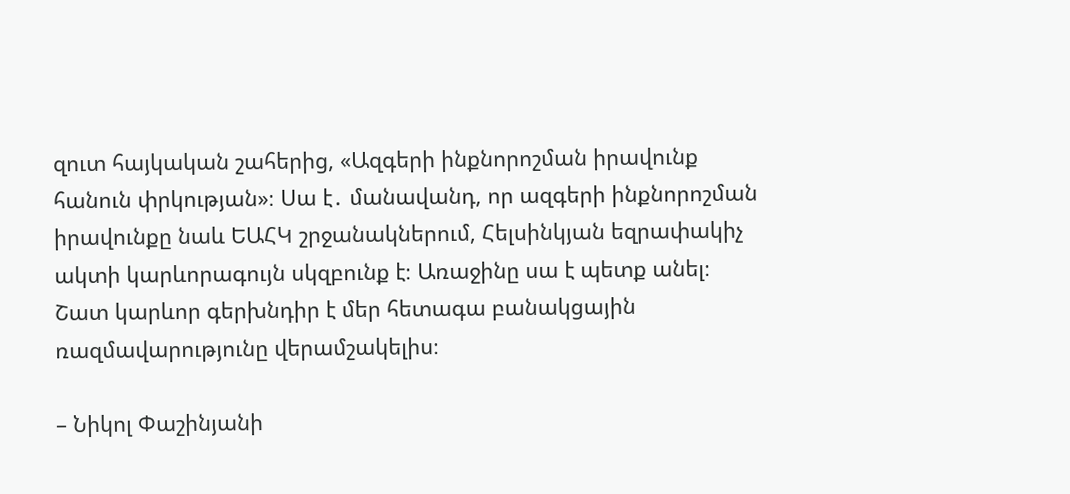զուտ հայկական շահերից, «Ազգերի ինքնորոշման իրավունք հանուն փրկության»։ Սա է․ մանավանդ, որ ազգերի ինքնորոշման իրավունքը նաև ԵԱՀԿ շրջանակներում, Հելսինկյան եզրափակիչ ակտի կարևորագույն սկզբունք է։ Առաջինը սա է պետք անել։ Շատ կարևոր գերխնդիր է մեր հետագա բանակցային ռազմավարությունը վերամշակելիս։

– Նիկոլ Փաշինյանի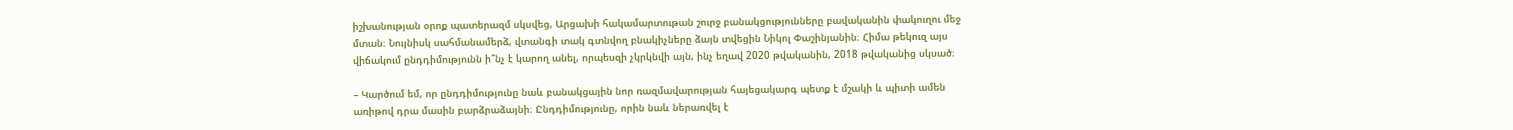իշխանության օրոք պատերազմ սկսվեց, Արցախի հակամարտութան շուրջ բանակցությունները բավականին փակուղու մեջ մտան։ Նույնիսկ սահմանամերձ, վտանգի տակ գտնվող բնակիչները ձայն տվեցին Նիկոլ Փաշինյանին։ Հիմա թեկուզ այս վիճակում ընդդիմությունն ի՞նչ է կարող անել, որպեսզի չկրկնվի այն, ինչ եղավ 2020 թվականին, 2018 թվականից սկսած։

– Կարծում եմ, որ ընդդիմությունը նաև բանակցային նոր ռազմավարության հայեցակարգ պետք է մշակի և պիտի ամեն առիթով դրա մասին բարձրաձայնի։ Ընդդիմությունը, որին նաև ներառվել է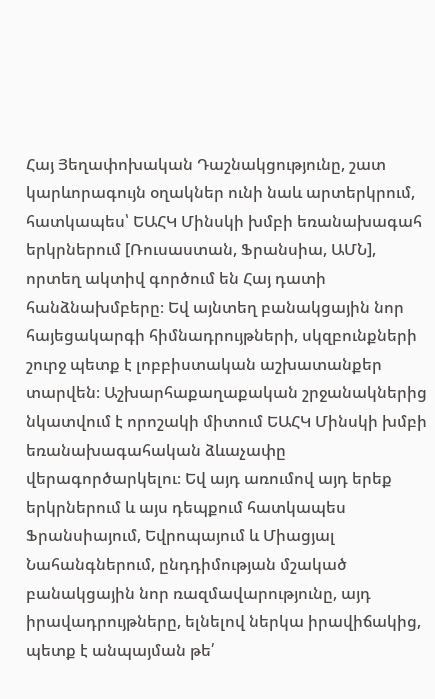Հայ Յեղափոխական Դաշնակցությունը, շատ կարևորագույն օղակներ ունի նաև արտերկրում, հատկապես՝ ԵԱՀԿ Մինսկի խմբի եռանախագահ երկրներում [Ռուսաստան, Ֆրանսիա, ԱՄՆ], որտեղ ակտիվ գործում են Հայ դատի հանձնախմբերը։ Եվ այնտեղ բանակցային նոր հայեցակարգի հիմնադրույթների, սկզբունքների շուրջ պետք է լոբբիստական աշխատանքեր տարվեն։ Աշխարհաքաղաքական շրջանակներից նկատվում է որոշակի միտում ԵԱՀԿ Մինսկի խմբի եռանախագահական ձևաչափը վերագործարկելու։ Եվ այդ առումով այդ երեք երկրներում և այս դեպքում հատկապես Ֆրանսիայում, Եվրոպայում և Միացյալ Նահանգներում, ընդդիմության մշակած բանակցային նոր ռազմավարությունը, այդ իրավադրույթները, ելնելով ներկա իրավիճակից, պետք է անպայման թե՛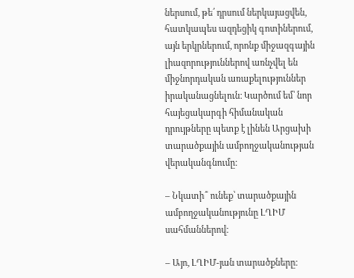ներսում, թե՛ դրսում ներկայացվեն, հատկապես ազդեցիկ գոտիներում, այն երկրներում, որոնք միջազգային լիազորություններով առնչվել են միջնորդական առաքելություններ իրականացնելուն։ Կարծում եմ՝ նոր հայեցակարգի հիմանական դրույթները պետք է լինեն Արցախի տարածքային ամբողջականության վերականգնումը։

– Նկատի՞ ունեք՝ տարածքային ամբողջականությունը ԼՂԻՄ սահմաններով։

– Այո, ԼՂԻՄ-յան տարածքները։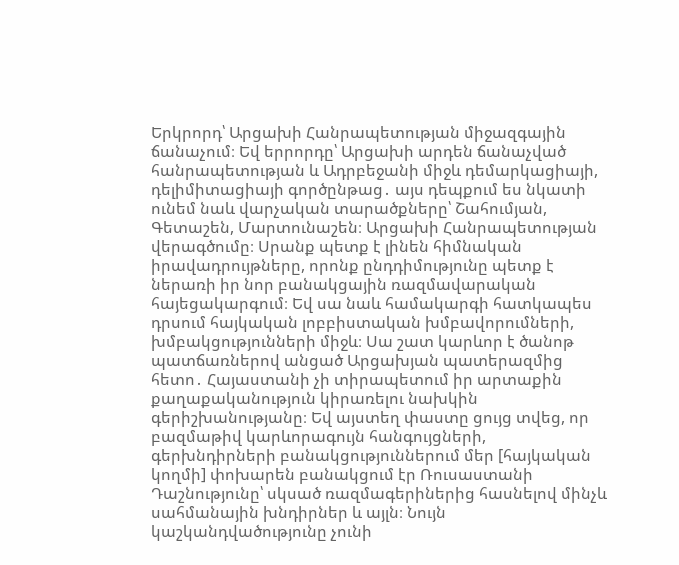Երկրորդ՝ Արցախի Հանրապետության միջազգային ճանաչում։ Եվ երրորդը՝ Արցախի արդեն ճանաչված հանրապետության և Ադրբեջանի միջև դեմարկացիայի, դելիմիտացիայի գործընթաց․ այս դեպքում ես նկատի ունեմ նաև վարչական տարածքները՝ Շահումյան, Գետաշեն, Մարտունաշեն։ Արցախի Հանրապետության վերագծումը։ Սրանք պետք է լինեն հիմնական իրավադրույթները, որոնք ընդդիմությունը պետք է ներառի իր նոր բանակցային ռազմավարական հայեցակարգում։ Եվ սա նաև համակարգի հատկապես դրսում հայկական լոբբիստական խմբավորումների, խմբակցությունների միջև։ Սա շատ կարևոր է ծանոթ պատճառներով անցած Արցախյան պատերազմից հետո․ Հայաստանի չի տիրապետում իր արտաքին քաղաքականություն կիրառելու նախկին գերիշխանությանը։ Եվ այստեղ փաստը ցույց տվեց, որ բազմաթիվ կարևորագույն հանգույցների, գերխնդիրների բանակցություններում մեր [հայկական կողմի] փոխարեն բանակցում էր Ռուսաստանի Դաշնությունը՝ սկսած ռազմագերիներից հասնելով մինչև սահմանային խնդիրներ և այլն։ Նույն կաշկանդվածությունը չունի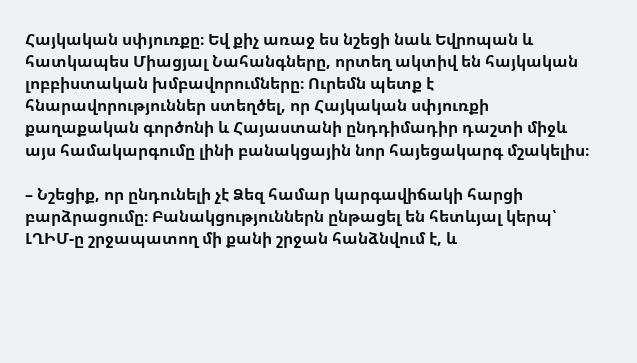Հայկական սփյուռքը։ Եվ քիչ առաջ ես նշեցի նաև Եվրոպան և հատկապես Միացյալ Նահանգները, որտեղ ակտիվ են հայկական լոբբիստական խմբավորումները։ Ուրեմն պետք է հնարավորություններ ստեղծել, որ Հայկական սփյուռքի քաղաքական գործոնի և Հայաստանի ընդդիմադիր դաշտի միջև այս համակարգումը լինի բանակցային նոր հայեցակարգ մշակելիս։

– Նշեցիք, որ ընդունելի չէ Ձեզ համար կարգավիճակի հարցի բարձրացումը։ Բանակցություններն ընթացել են հետևյալ կերպ՝ ԼՂԻՄ-ը շրջապատող մի քանի շրջան հանձնվում է, և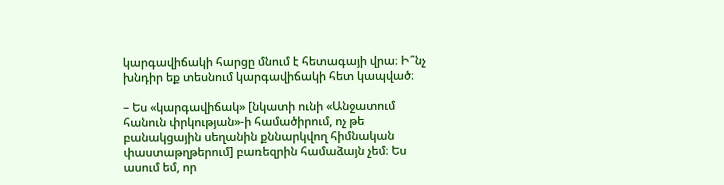կարգավիճակի հարցը մնում է հետագայի վրա։ Ի՞նչ խնդիր եք տեսնում կարգավիճակի հետ կապված։

– Ես «կարգավիճակ» [նկատի ունի «Անջատում հանուն փրկության»-ի համածիրում, ոչ թե բանակցային սեղանին քննարկվող հիմնական փաստաթղթերում] բառեզրին համաձայն չեմ։ Ես ասում եմ, որ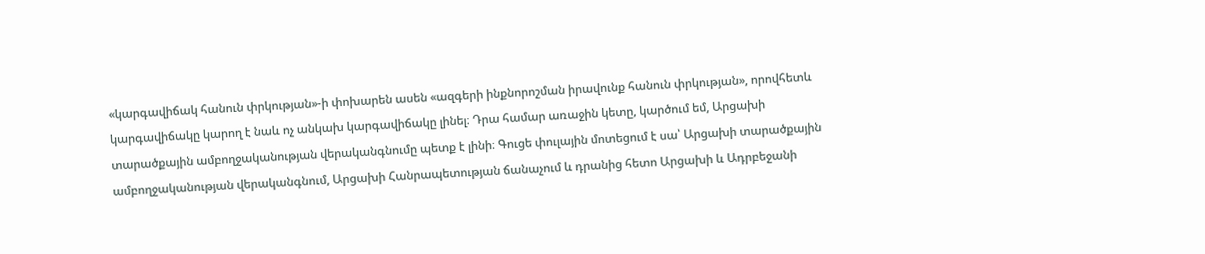«կարգավիճակ հանուն փրկության»-ի փոխարեն ասեն «ազգերի ինքնորոշման իրավունք հանուն փրկության», որովհետև կարգավիճակը կարող է նաև ոչ անկախ կարգավիճակը լինել։ Դրա համար առաջին կետը, կարծում եմ, Արցախի տարածքային ամբողջականության վերականգնումը պետք է լինի։ Գուցե փուլային մոտեցում է սա՝ Արցախի տարածքային ամբողջականության վերականգնում, Արցախի Հանրապետության ճանաչում և դրանից հետո Արցախի և Ադրբեջանի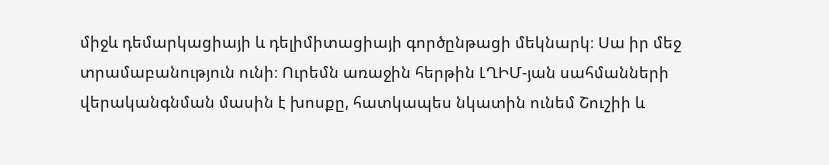միջև դեմարկացիայի և դելիմիտացիայի գործընթացի մեկնարկ։ Սա իր մեջ տրամաբանություն ունի։ Ուրեմն առաջին հերթին ԼՂԻՄ-յան սահմանների վերականգնման մասին է խոսքը, հատկապես նկատին ունեմ Շուշիի և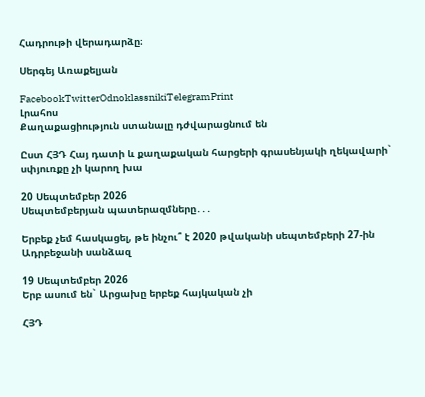Հադրութի վերադարձը։

Սերգեյ Առաքելյան

FacebookTwitterOdnoklassnikiTelegramPrint
Լրահոս
Քաղաքացիություն ստանալը դժվարացնում են

Ըստ ՀՅԴ Հայ դատի և քաղաքական հարցերի գրասենյակի ղեկավարի` սփյուռքը չի կարող խա

20 Սեպտեմբեր 2026
Սեպտեմբերյան պատերազմները․․․

Երբեք չեմ հասկացել, թե ինչու՞ է 2020 թվականի սեպտեմբերի 27-ին Ադրբեջանի սանձազ

19 Սեպտեմբեր 2026
Երբ ասում են` Արցախը երբեք հայկական չի

ՀՅԴ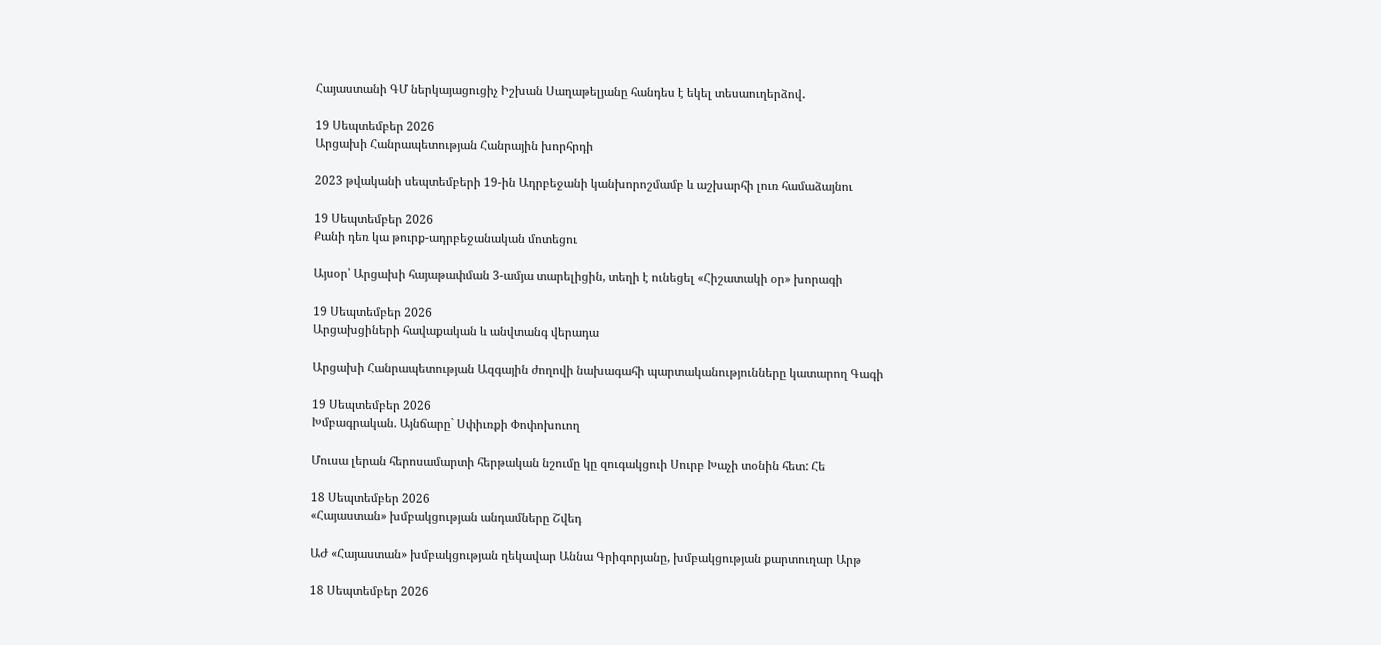Հայաստանի ԳՄ ներկայացուցիչ Իշխան Սաղաթելյանը հանդես է եկել տեսաուղերձով․

19 Սեպտեմբեր 2026
Արցախի Հանրապետության Հանրային խորհրդի

2023 թվականի սեպտեմբերի 19-ին Ադրբեջանի կանխորոշմամբ և աշխարհի լուռ համաձայնու

19 Սեպտեմբեր 2026
Քանի դեռ կա թուրք-ադրբեջանական մոտեցու

Այսօր՝ Արցախի հայաթափման 3-ամյա տարելիցին, տեղի է ունեցել «Հիշատակի օր» խորագի

19 Սեպտեմբեր 2026
Արցախցիների հավաքական և անվտանգ վերադա

Արցախի Հանրապետության Ազգային ժողովի նախագահի պարտականությունները կատարող Գագի

19 Սեպտեմբեր 2026
Խմբագրական. Այնճարը` Սփիւռքի Փոփոխուող

Մուսա լերան հերոսամարտի հերթական նշումը կը զուգակցուի Սուրբ Խաչի տօնին հետ: Հե

18 Սեպտեմբեր 2026
«Հայաստան» խմբակցության անդամները Շվեդ

ԱԺ «Հայաստան» խմբակցության ղեկավար Աննա Գրիգորյանը, խմբակցության քարտուղար Արթ

18 Սեպտեմբեր 2026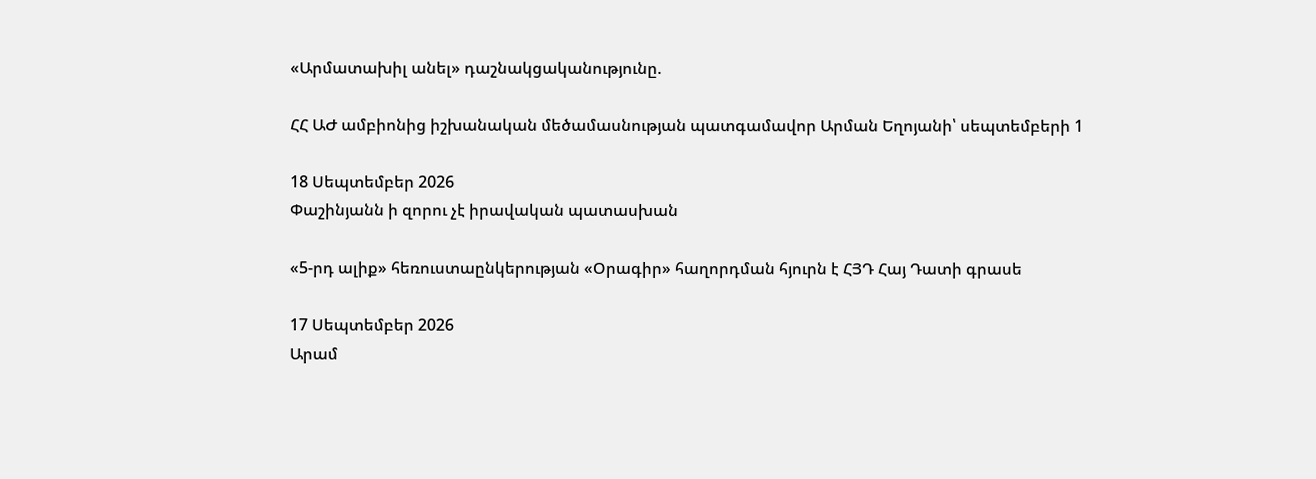«Արմատախիլ անել» դաշնակցականությունը.

ՀՀ ԱԺ ամբիոնից իշխանական մեծամասնության պատգամավոր Արման Եղոյանի՝ սեպտեմբերի 1

18 Սեպտեմբեր 2026
Փաշինյանն ի զորու չէ իրավական պատասխան

«5-րդ ալիք» հեռուստաընկերության «Օրագիր» հաղորդման հյուրն է ՀՅԴ Հայ Դատի գրասե

17 Սեպտեմբեր 2026
Արամ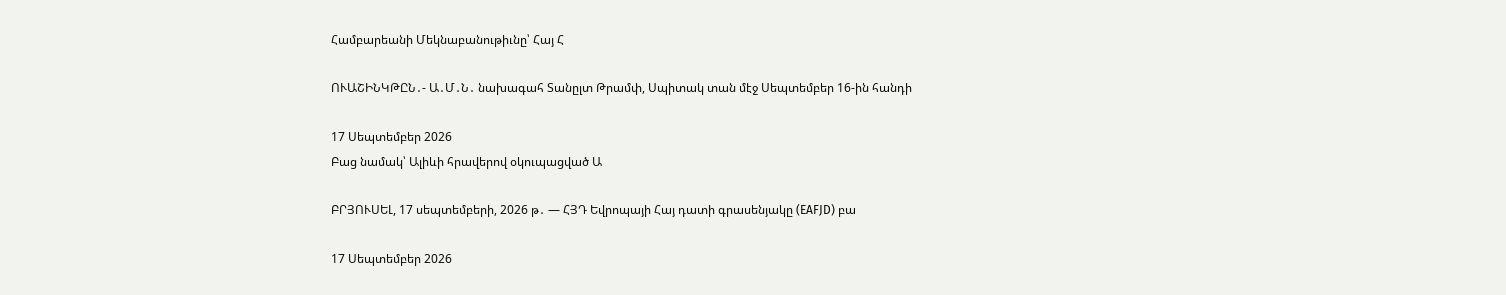Համբարեանի Մեկնաբանութիւնը՝ Հայ Հ

ՈՒԱՇԻՆԿԹԸՆ․- Ա․Մ․Ն․ նախագահ Տանըլտ Թրամփ, Սպիտակ տան մէջ Սեպտեմբեր 16-ին հանդի

17 Սեպտեմբեր 2026
Բաց նամակ՝ Ալիևի հրավերով օկուպացված Ա

ԲՐՅՈՒՍԵԼ, 17 սեպտեմբերի, 2026 թ․ — ՀՅԴ Եվրոպայի Հայ դատի գրասենյակը (EAFJD) բա

17 Սեպտեմբեր 2026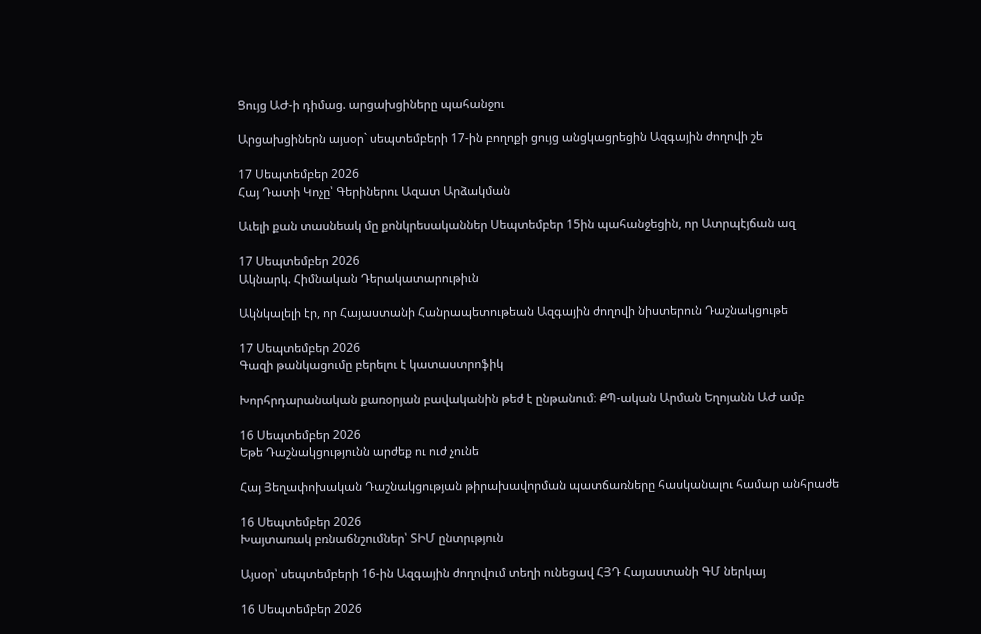Ցույց ԱԺ-ի դիմաց. արցախցիները պահանջու

Արցախցիներն այսօր` սեպտեմբերի 17-ին բողոքի ցույց անցկացրեցին Ազգային ժողովի շե

17 Սեպտեմբեր 2026
Հայ Դատի Կոչը՝ Գերիներու Ազատ Արձակման

Աւելի քան տասնեակ մը քոնկրեսականներ Սեպտեմբեր 15ին պահանջեցին, որ Ատրպէյճան ազ

17 Սեպտեմբեր 2026
Ակնարկ. Հիմնական Դերակատարութիւն

Ակնկալելի էր, որ Հայաստանի Հանրապետութեան Ազգային ժողովի նիստերուն Դաշնակցութե

17 Սեպտեմբեր 2026
Գազի թանկացումը բերելու է կատաստրոֆիկ

Խորհրդարանական քառօրյան բավականին թեժ է ընթանում։ ՔՊ-ական Արման Եղոյանն ԱԺ ամբ

16 Սեպտեմբեր 2026
Եթե Դաշնակցությունն արժեք ու ուժ չունե

Հայ Յեղափոխական Դաշնակցության թիրախավորման պատճառները հասկանալու համար անհրաժե

16 Սեպտեմբեր 2026
Խայտառակ բռնաճնշումներ՝ ՏԻՄ ընտրւթյուն

Այսօր՝ սեպտեմբերի 16-ին Ազգային ժողովում տեղի ունեցավ ՀՅԴ Հայաստանի ԳՄ ներկայ

16 Սեպտեմբեր 2026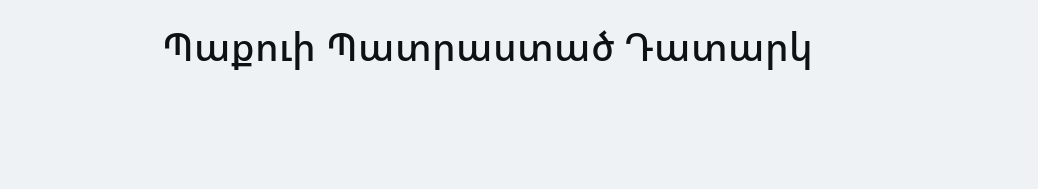Պաքուի Պատրաստած Դատարկ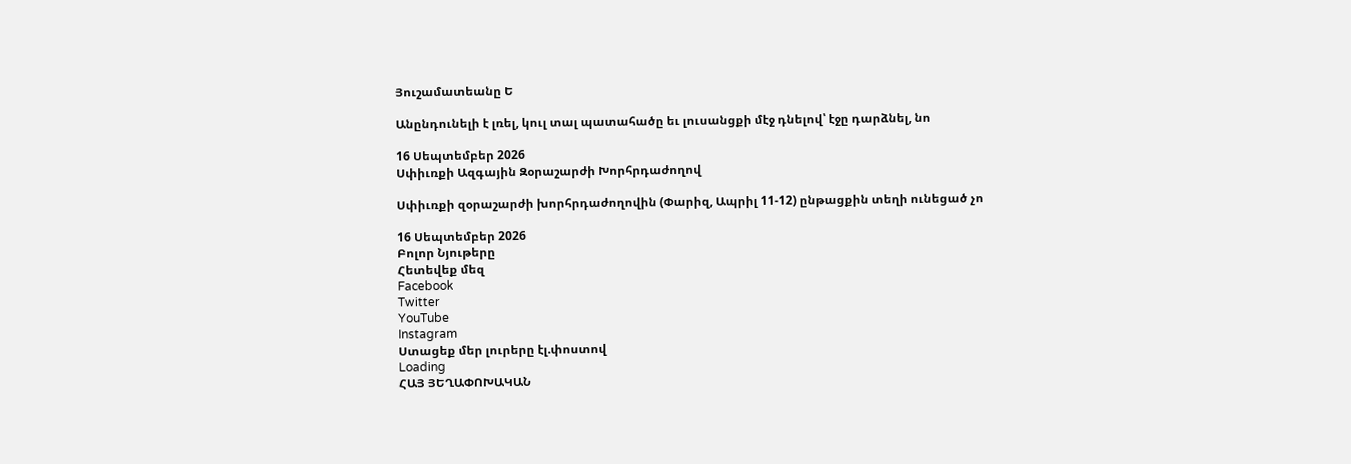Յուշամատեանը Ե

Անընդունելի է լռել, կուլ տալ պատահածը եւ լուսանցքի մէջ դնելով՝ էջը դարձնել, նո

16 Սեպտեմբեր 2026
Սփիւռքի Ազգային Զօրաշարժի Խորհրդաժողով

Սփիւռքի զօրաշարժի խորհրդաժողովին (Փարիզ, Ապրիլ 11-12) ընթացքին տեղի ունեցած չո

16 Սեպտեմբեր 2026
Բոլոր Նյութերը
Հետեվեք մեզ
Facebook
Twitter
YouTube
Instagram
Ստացեք մեր լուրերը էլ.փոստով
Loading
ՀԱՅ ՅԵՂԱՓՈԽԱԿԱՆ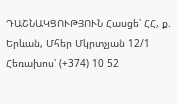ԴԱՇՆԱԿՑՈՒԹՅՈՒՆ Հասցե՝ ՀՀ, ք. Երևան, Մհեր Մկրտչյան 12/1 Հեռախոս՝ (+374) 10 52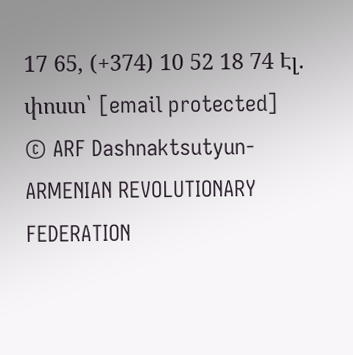17 65, (+374) 10 52 18 74 Էլ. փոստ՝ [email protected]
© ARF Dashnaktsutyun- ARMENIAN REVOLUTIONARY FEDERATION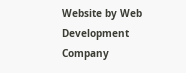Website by Web Development Company